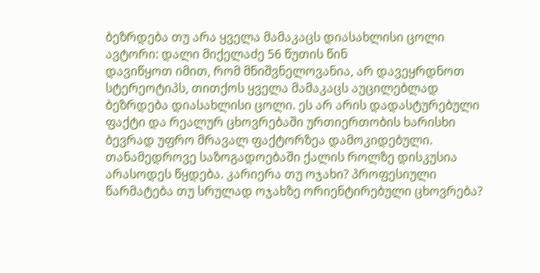ბეზრდება თუ არა ყველა მამაკაცს დიასახლისი ცოლი
ავტორი: დალი მიქელაძე 56 წუთის წინ
დავიწყოთ იმით, რომ მნიშვნელოვანია, არ დავეყრდნოთ სტერეოტიპს, თითქოს ყველა მამაკაცს აუცილებლად ბეზრდება დიასახლისი ცოლი. ეს არ არის დადასტურებული ფაქტი და რეალურ ცხოვრებაში ურთიერთობის ხარისხი ბევრად უფრო მრავალ ფაქტორზეა დამოკიდებული.
თანამედროვე საზოგადოებაში ქალის როლზე დისკუსია არასოდეს წყდება. კარიერა თუ ოჯახი? პროფესიული წარმატება თუ სრულად ოჯახზე ორიენტირებული ცხოვრება?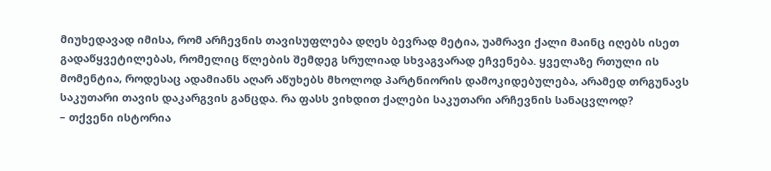მიუხედავად იმისა, რომ არჩევნის თავისუფლება დღეს ბევრად მეტია, უამრავი ქალი მაინც იღებს ისეთ გადაწყვეტილებას, რომელიც წლების შემდეგ სრულიად სხვაგვარად ეჩვენება. ყველაზე რთული ის მომენტია, როდესაც ადამიანს აღარ აწუხებს მხოლოდ პარტნიორის დამოკიდებულება, არამედ თრგუნავს საკუთარი თავის დაკარგვის განცდა. რა ფასს ვიხდით ქალები საკუთარი არჩევნის სანაცვლოდ?
– თქვენი ისტორია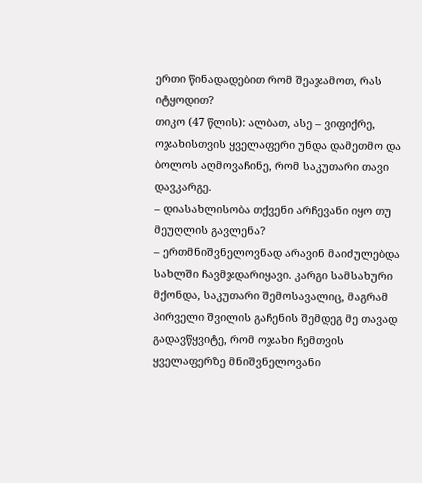ერთი წინადადებით რომ შეაჯამოთ, რას იტყოდით?
თიკო (47 წლის): ალბათ, ასე – ვიფიქრე, ოჯახისთვის ყველაფერი უნდა დამეთმო და ბოლოს აღმოვაჩინე, რომ საკუთარი თავი დავკარგე.
– დიასახლისობა თქვენი არჩევანი იყო თუ მეუღლის გავლენა?
– ერთმნიშვნელოვნად არავინ მაიძულებდა სახლში ჩავმჯდარიყავი. კარგი სამსახური მქონდა, საკუთარი შემოსავალიც, მაგრამ პირველი შვილის გაჩენის შემდეგ მე თავად გადავწყვიტე, რომ ოჯახი ჩემთვის ყველაფერზე მნიშვნელოვანი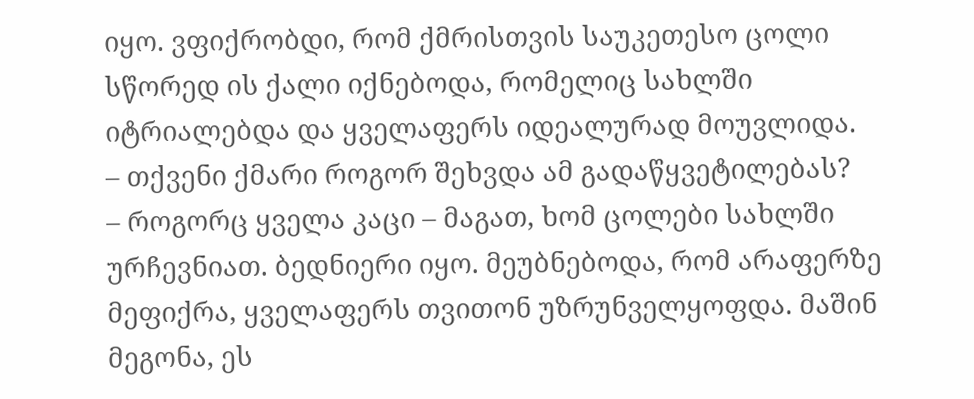იყო. ვფიქრობდი, რომ ქმრისთვის საუკეთესო ცოლი სწორედ ის ქალი იქნებოდა, რომელიც სახლში იტრიალებდა და ყველაფერს იდეალურად მოუვლიდა.
– თქვენი ქმარი როგორ შეხვდა ამ გადაწყვეტილებას?
– როგორც ყველა კაცი – მაგათ, ხომ ცოლები სახლში ურჩევნიათ. ბედნიერი იყო. მეუბნებოდა, რომ არაფერზე მეფიქრა, ყველაფერს თვითონ უზრუნველყოფდა. მაშინ მეგონა, ეს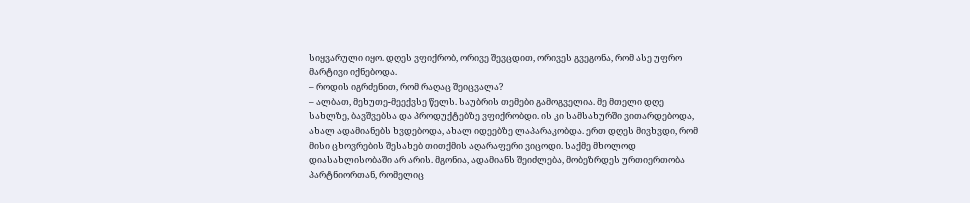სიყვარული იყო. დღეს ვფიქრობ, ორივე შევცდით, ორივეს გვეგონა, რომ ასე უფრო მარტივი იქნებოდა.
– როდის იგრძენით, რომ რაღაც შეიცვალა?
– ალბათ, მეხუთე-მეექვსე წელს. საუბრის თემები გამოგველია. მე მთელი დღე სახლზე, ბავშვებსა და პროდუქტებზე ვფიქრობდი. ის კი სამსახურში ვითარდებოდა, ახალ ადამიანებს ხვდებოდა, ახალ იდეებზე ლაპარაკობდა. ერთ დღეს მივხვდი, რომ მისი ცხოვრების შესახებ თითქმის აღარაფერი ვიცოდი. საქმე მხოლოდ დიასახლისობაში არ არის. მგონია, ადამიანს შეიძლება, მობეზრდეს ურთიერთობა პარტნიორთან, რომელიც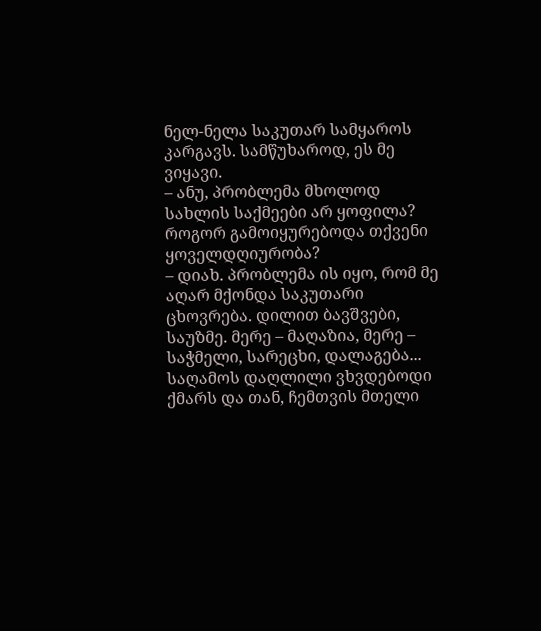ნელ-ნელა საკუთარ სამყაროს კარგავს. სამწუხაროდ, ეს მე ვიყავი.
– ანუ, პრობლემა მხოლოდ სახლის საქმეები არ ყოფილა? როგორ გამოიყურებოდა თქვენი ყოველდღიურობა?
– დიახ. პრობლემა ის იყო, რომ მე აღარ მქონდა საკუთარი ცხოვრება. დილით ბავშვები, საუზმე. მერე – მაღაზია, მერე – საჭმელი, სარეცხი, დალაგება... საღამოს დაღლილი ვხვდებოდი ქმარს და თან, ჩემთვის მთელი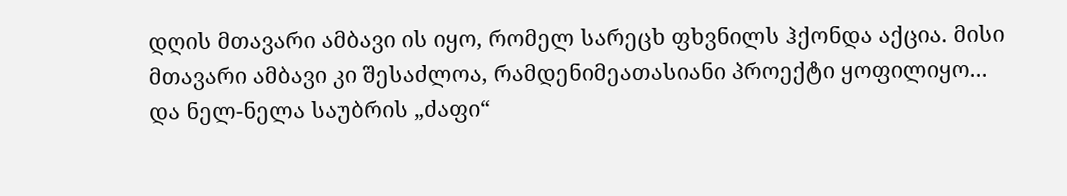დღის მთავარი ამბავი ის იყო, რომელ სარეცხ ფხვნილს ჰქონდა აქცია. მისი მთავარი ამბავი კი შესაძლოა, რამდენიმეათასიანი პროექტი ყოფილიყო... და ნელ-ნელა საუბრის „ძაფი“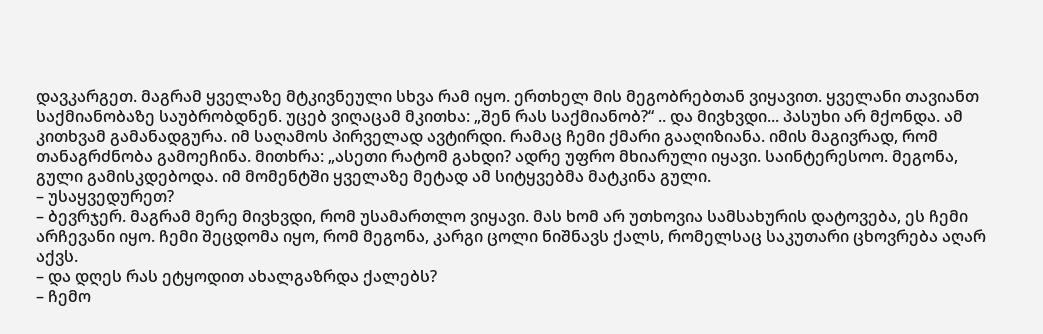დავკარგეთ. მაგრამ ყველაზე მტკივნეული სხვა რამ იყო. ერთხელ მის მეგობრებთან ვიყავით. ყველანი თავიანთ საქმიანობაზე საუბრობდნენ. უცებ ვიღაცამ მკითხა: „შენ რას საქმიანობ?“ .. და მივხვდი... პასუხი არ მქონდა. ამ კითხვამ გამანადგურა. იმ საღამოს პირველად ავტირდი. რამაც ჩემი ქმარი გააღიზიანა. იმის მაგივრად, რომ თანაგრძნობა გამოეჩინა. მითხრა: „ასეთი რატომ გახდი? ადრე უფრო მხიარული იყავი. საინტერესოო. მეგონა, გული გამისკდებოდა. იმ მომენტში ყველაზე მეტად ამ სიტყვებმა მატკინა გული.
– უსაყვედურეთ?
– ბევრჯერ. მაგრამ მერე მივხვდი, რომ უსამართლო ვიყავი. მას ხომ არ უთხოვია სამსახურის დატოვება, ეს ჩემი არჩევანი იყო. ჩემი შეცდომა იყო, რომ მეგონა, კარგი ცოლი ნიშნავს ქალს, რომელსაც საკუთარი ცხოვრება აღარ აქვს.
– და დღეს რას ეტყოდით ახალგაზრდა ქალებს?
– ჩემო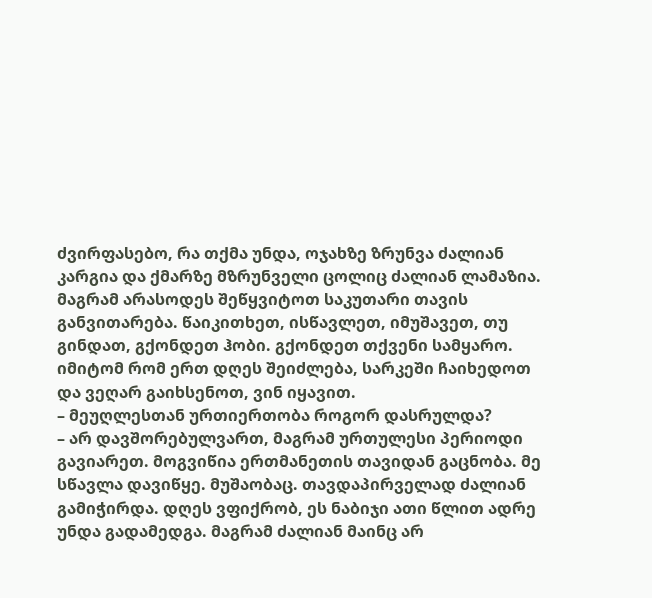ძვირფასებო, რა თქმა უნდა, ოჯახზე ზრუნვა ძალიან კარგია და ქმარზე მზრუნველი ცოლიც ძალიან ლამაზია. მაგრამ არასოდეს შეწყვიტოთ საკუთარი თავის განვითარება. წაიკითხეთ, ისწავლეთ, იმუშავეთ, თუ გინდათ, გქონდეთ ჰობი. გქონდეთ თქვენი სამყარო. იმიტომ რომ ერთ დღეს შეიძლება, სარკეში ჩაიხედოთ და ვეღარ გაიხსენოთ, ვინ იყავით.
– მეუღლესთან ურთიერთობა როგორ დასრულდა?
– არ დავშორებულვართ, მაგრამ ურთულესი პერიოდი გავიარეთ. მოგვიწია ერთმანეთის თავიდან გაცნობა. მე სწავლა დავიწყე. მუშაობაც. თავდაპირველად ძალიან გამიჭირდა. დღეს ვფიქრობ, ეს ნაბიჯი ათი წლით ადრე უნდა გადამედგა. მაგრამ ძალიან მაინც არ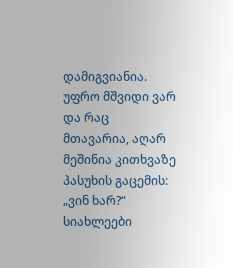დამიგვიანია. უფრო მშვიდი ვარ და რაც მთავარია, აღარ მეშინია კითხვაზე პასუხის გაცემის: „ვინ ხარ?“
სიახლეები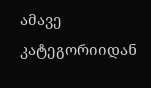ამავე კატეგორიიდან